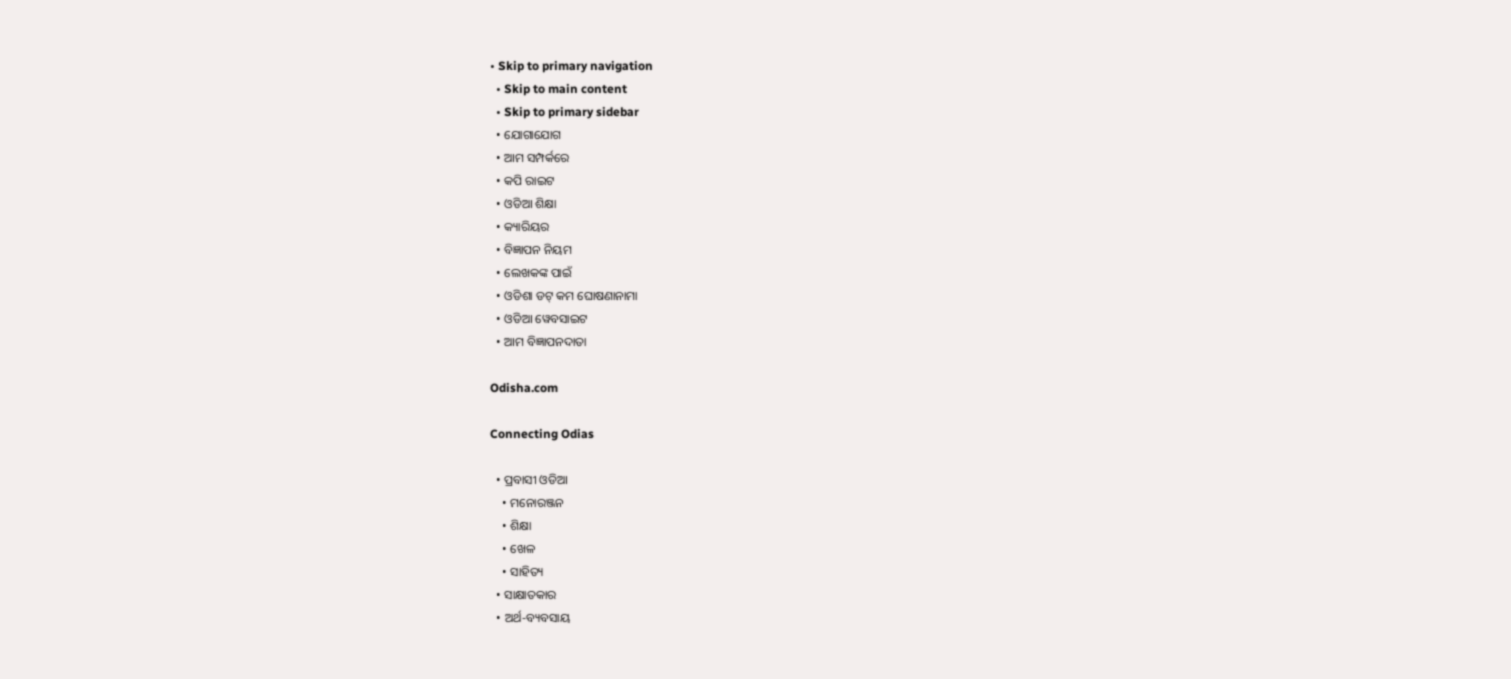• Skip to primary navigation
  • Skip to main content
  • Skip to primary sidebar
  • ଯୋଗାଯୋଗ
  • ଆମ ସମ୍ପର୍କରେ
  • କପି ରାଇଟ
  • ଓଡିଆ ଶିକ୍ଷା
  • କ୍ୟାରିୟର
  • ବିଜ୍ଞାପନ ନିୟମ
  • ଲେଖକଙ୍କ ପାଇଁ
  • ଓଡିଶା ଡଟ୍ କମ ଘୋଷଣାନାମା
  • ଓଡିଆ ୱେବସାଇଟ
  • ଆମ ବିଜ୍ଞାପନଦାତା

Odisha.com

Connecting Odias

  • ପ୍ରବାସୀ ଓଡିଆ
    • ମନୋରଞ୍ଜନ
    • ଶିକ୍ଷା
    • ଖେଳ
    • ସାହିତ୍ୟ
  • ସାକ୍ଷାତକାର
  • ଅର୍ଥ-ବ୍ୟବସାୟ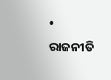• ରାଜନୀତି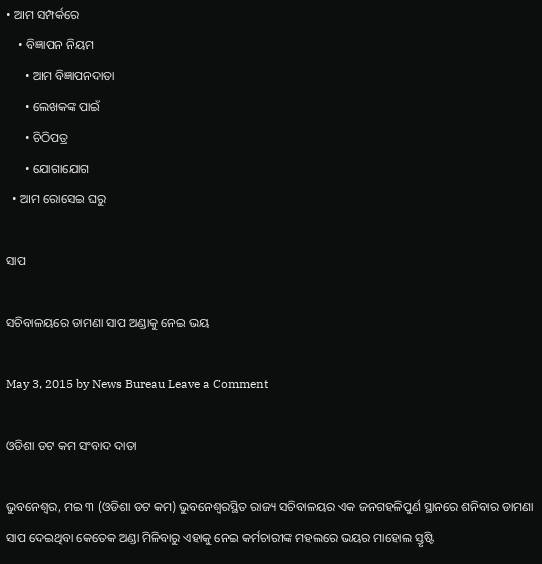• ଆମ ସମ୍ପର୍କରେ
    • ବିଜ୍ଞାପନ ନିୟମ
      • ଆମ ବିଜ୍ଞାପନଦାତା
      • ଲେଖକଙ୍କ ପାଇଁ
      • ଚିଠିପତ୍ର
      • ଯୋଗାଯୋଗ
  • ଆମ ରୋସେଇ ଘରୁ

ସାପ

ସଚିବାଳୟରେ ଡାମଣା ସାପ ଅଣ୍ଡାକୁ ନେଇ ଭୟ

May 3, 2015 by News Bureau Leave a Comment

ଓଡିଶା ଡଟ କମ ସଂବାଦ ଦାତା

ଭୁବନେଶ୍ଵର, ମଇ ୩ (ଓଡିଶା ଡଟ କମ) ଭୁବନେଶ୍ଵରସ୍ଥିତ ରାଜ୍ୟ ସଚିବାଳୟର ଏକ ଜନଗହଳିପୁର୍ଣ ସ୍ଥାନରେ ଶନିବାର ଡାମଣା ସାପ ଦେଇଥିବା କେତେକ ଅଣ୍ଡା ମିଳିବାରୁ ଏହାକୁ ନେଇ କର୍ମଚାରୀଙ୍କ ମହଲରେ ଭୟର ମାହୋଲ ସ୍ତୃଷ୍ଟି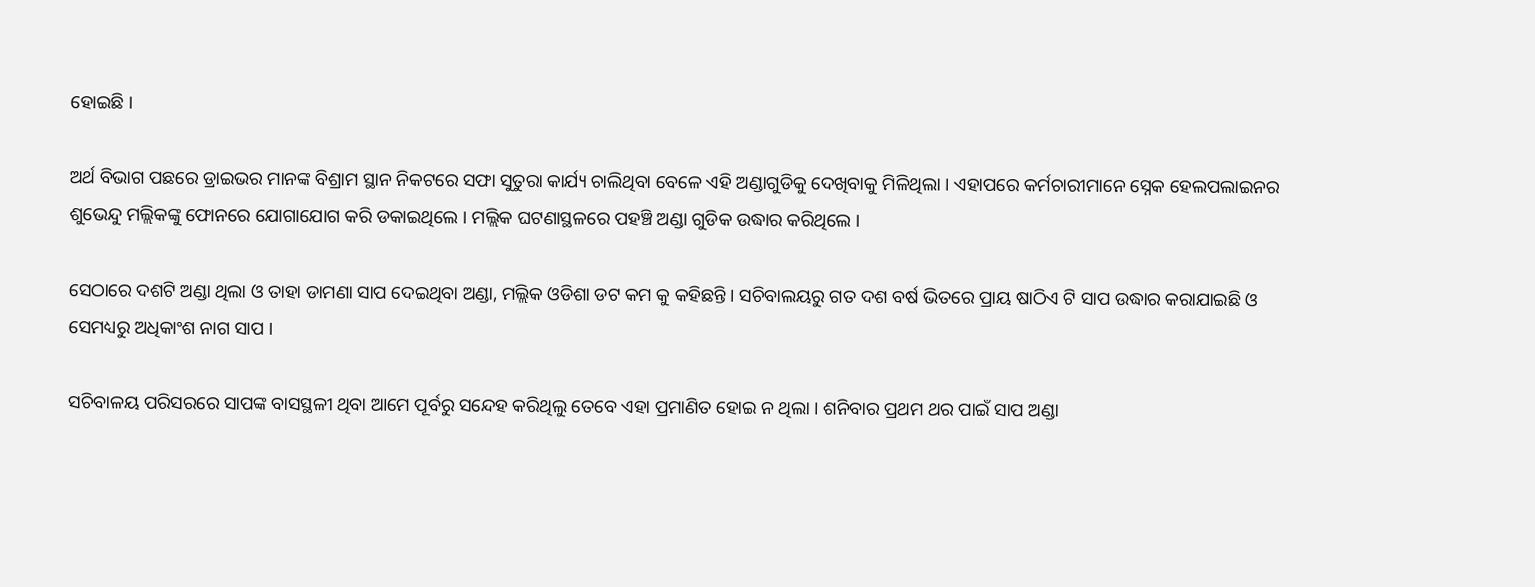ହୋଇଛି ।

ଅର୍ଥ ବିଭାଗ ପଛରେ ଡ୍ରାଇଭର ମାନଙ୍କ ବିଶ୍ରାମ ସ୍ଥାନ ନିକଟରେ ସଫା ସୁତୁରା କାର୍ଯ୍ୟ ଚାଲିଥିବା ବେଳେ ଏହି ଅଣ୍ଡାଗୁଡିକୁ ଦେଖିବାକୁ ମିଳିଥିଲା । ଏହାପରେ କର୍ମଚାରୀମାନେ ସ୍ନେକ ହେଲପଲାଇନର ଶୁଭେନ୍ଦୁ ମଲ୍ଲିକଙ୍କୁ ଫୋନରେ ଯୋଗାଯୋଗ କରି ଡକାଇଥିଲେ । ମଲ୍ଲିକ ଘଟଣାସ୍ଥଳରେ ପହଞ୍ଚି ଅଣ୍ଡା ଗୁଡିକ ଉଦ୍ଧାର କରିଥିଲେ ।

ସେଠାରେ ଦଶଟି ଅଣ୍ଡା ଥିଲା ଓ ତାହା ଡାମଣା ସାପ ଦେଇଥିବା ଅଣ୍ଡା, ମଲ୍ଲିକ ଓଡିଶା ଡଟ କମ କୁ କହିଛନ୍ତି । ସଚିବାଲୟରୁ ଗତ ଦଶ ବର୍ଷ ଭିତରେ ପ୍ରାୟ ଷାଠିଏ ଟି ସାପ ଉଦ୍ଧାର କରାଯାଇଛି ଓ ସେମଧ୍ୟରୁ ଅଧିକାଂଶ ନାଗ ସାପ ।

ସଚିବାଳୟ ପରିସରରେ ସାପଙ୍କ ବାସସ୍ଥଳୀ ଥିବା ଆମେ ପୂର୍ବରୁ ସନ୍ଦେହ କରିଥିଲୁ ତେବେ ଏହା ପ୍ରମାଣିତ ହୋଇ ନ ଥିଲା । ଶନିବାର ପ୍ରଥମ ଥର ପାଇଁ ସାପ ଅଣ୍ଡା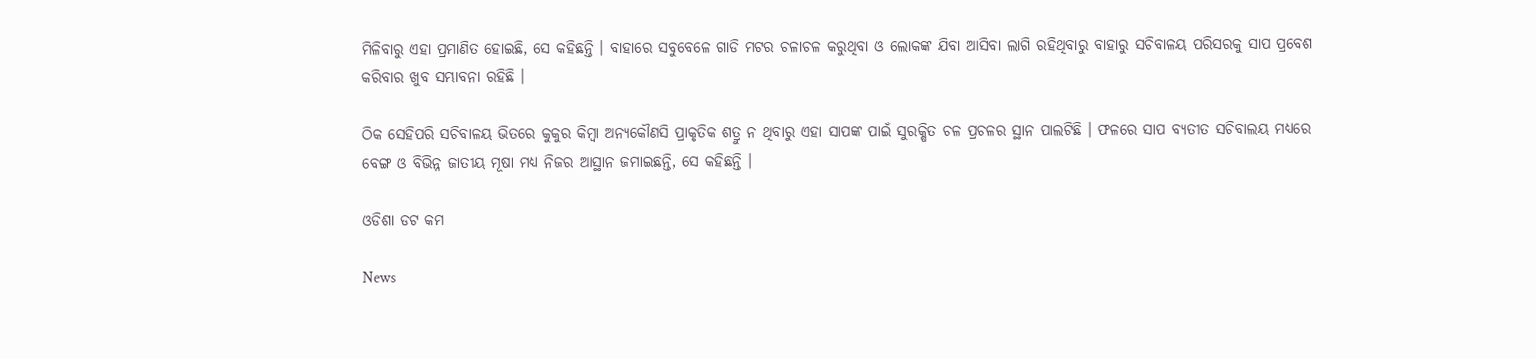ମିଳିବାରୁ ଏହା ପ୍ରମାଣିତ ହୋଇଛି, ସେ କହିଛନ୍ତି । ବାହାରେ ସବୁବେଳେ ଗାଡି ମଟର ଚଳାଚଳ କରୁଥିବା ଓ ଲୋକଙ୍କ ଯିବା ଆସିବା ଲାଗି ରହିଥିବାରୁ ବାହାରୁ ସଚିବାଳୟ ପରିସରକୁ ସାପ ପ୍ରବେଶ କରିବାର ଖୁବ ସମ୍ଭାବନା ରହିଛି ।

ଠିକ ସେହିପରି ସଚିବାଳୟ ଭିତରେ କୁକୁର କିମ୍ବା ଅନ୍ୟକୌଣସି ପ୍ରାକୃତିକ ଶତ୍ରୁ ନ ଥିବାରୁ ଏହା ସାପଙ୍କ ପାଇଁ ସୁରକ୍ଷିତ ଚଳ ପ୍ରଚଳର ସ୍ଥାନ ପାଲଟିଛି । ଫଳରେ ସାପ ବ୍ୟତୀତ ସଚିବାଲୟ ମଧ୍ୟରେ ବେଙ୍ଗ ଓ ବିଭିନ୍ନ ଜାତୀୟ ମୂଷା ମଧ୍ୟ ନିଜର ଆସ୍ଥାନ ଜମାଇଛନ୍ତି, ସେ କହିଛନ୍ତି ।

ଓଡିଶା ଡଟ କମ

News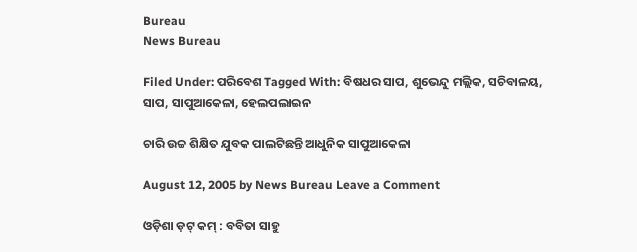Bureau
News Bureau

Filed Under: ପରିବେଶ Tagged With: ବିଷଧର ସାପ, ଶୁଭେନ୍ଦୁ ମଲ୍ଲିକ, ସଚିବାଳୟ, ସାପ, ସାପୁଆକେଳା, ହେଲପଲାଇନ

ଚାରି ଉଚ୍ଚ ଶିକ୍ଷିତ ଯୁବକ ପାଲଟିଛନ୍ତି ଆଧୁନିକ ସାପୁଆକେଳା

August 12, 2005 by News Bureau Leave a Comment

ଓଡ଼ିଶା ଡ଼ଟ୍ କମ୍ : ବବିତା ସାହୁ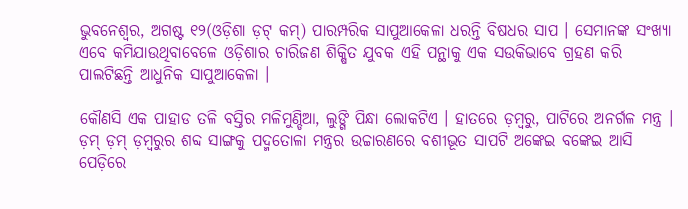ଭୁବନେଶ୍ୱର, ଅଗଷ୍ଟ ୧୨(ଓଡ଼ିଶା ଡ଼ଟ୍ କମ୍) ପାରମ୍ପରିକ ସାପୁଆକେଳା ଧରନ୍ତି ବିଷଧର ସାପ । ସେମାନଙ୍କ ସଂଖ୍ୟା ଏବେ କମିଯାଉଥିବାବେଳେ ଓଡ଼ିଶାର ଚାରିଜଣ ଶିକ୍ଷିତ ଯୁବକ ଏହି ପନ୍ଥାକୁ ଏକ ସଉକିଭାବେ ଗ୍ରହଣ କରି ପାଲଟିଛନ୍ତି ଆଧୁନିକ ସାପୁଆକେଳା ।

କୌଣସି ଏକ ପାହାଡ ତଳି ବସ୍ତିର ମଳିମୁଣ୍ଡିଆ, ଲୁଙ୍ଗି ପିନ୍ଧା ଲୋକଟିଏ । ହାତରେ ଡ଼ମ୍ବରୁ, ପାଟିରେ ଅନର୍ଗଳ ମନ୍ତ୍ର । ଡ଼ମ୍ ଡ଼ମ୍ ଡ଼ମ୍ବରୁର ଶବ୍ଦ ସାଙ୍ଗକୁ ପଦ୍ମତୋଳା ମନ୍ତ୍ରର ଉଚ୍ଚାରଣରେ ବଶୀଭୂତ ସାପଟି ଅଙ୍କେଇ ବଙ୍କେଇ ଆସି ପେଡ଼ିରେ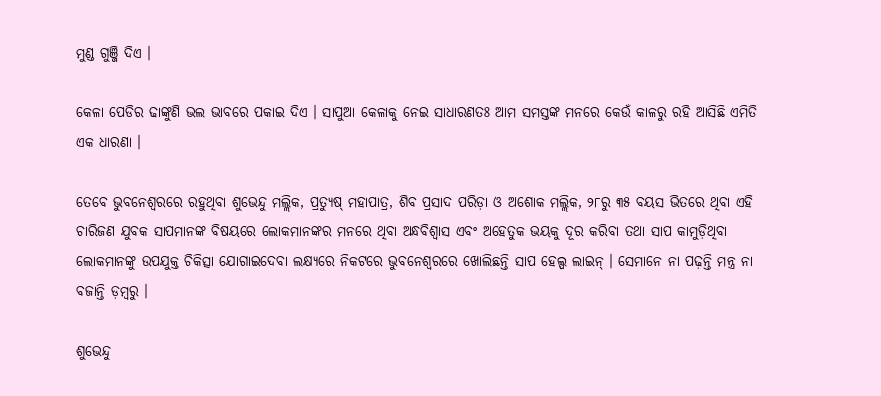ମୁଣ୍ଡ ଗୁଞ୍ଜି ଦିଏ ।

କେଳା ପେଡିର ଢାଙ୍କୁଣି ଭଲ ଭାବରେ ପକାଇ ଦିଏ । ସାପୁଆ କେଳାକୁ ନେଇ ସାଧାରଣତଃ ଆମ ସମସ୍ତଙ୍କ ମନରେ କେଉଁ କାଳରୁ ରହି ଆସିଛି ଏମିତି ଏକ ଧାରଣା ।

ତେବେ ଭୁବନେଶ୍ୱରରେ ରହୁଥିବା ଶୁଭେନ୍ଦୁ ମଲ୍ଲିକ, ପ୍ରତ୍ୟୁଷ୍ ମହାପାତ୍ର, ଶିବ ପ୍ରସାଦ ପରିଡ଼ା ଓ ଅଶୋକ ମଲ୍ଲିକ, ୨୮ରୁ ୩୫ ବୟସ ଭିତରେ ଥିବା ଏହି ଚାରିଜଣ ଯୁବକ ସାପମାନଙ୍କ ବିଷୟରେ ଲୋକମାନଙ୍କର ମନରେ ଥିବା ଅନ୍ଧବିଶ୍ୱାସ ଏବଂ ଅହେତୁକ ଭୟକୁ ଦୂର କରିବା ତଥା ସାପ କାମୁଡ଼ିଥିବା ଲୋକମାନଙ୍କୁ ଉପଯୁକ୍ତ ଚିକିତ୍ସା ଯୋଗାଇଦେବା ଲକ୍ଷ୍ୟରେ ନିକଟରେ ଭୁବନେଶ୍ୱରରେ ଖୋଲିଛନ୍ତି ସାପ ହେଲ୍ପ ଲାଇନ୍ । ସେମାନେ ନା ପଢ଼ନ୍ତି ମନ୍ତ୍ର ନା ବଜାନ୍ତି ଡ଼ମ୍ବରୁ ।

ଶୁଭେନ୍ଦୁ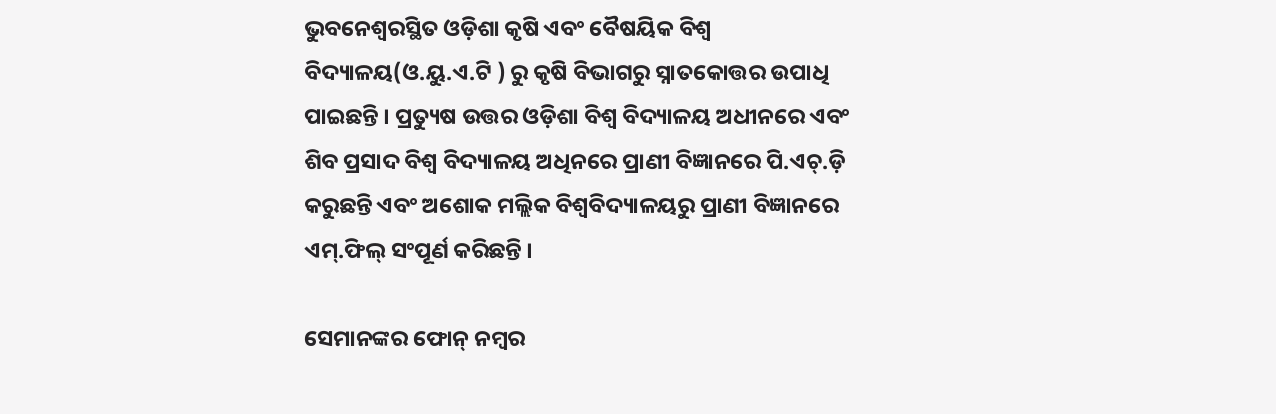ଭୁବନେଶ୍ୱରସ୍ଥିତ ଓଡ଼ିଶା କୃଷି ଏବଂ ବୈଷୟିକ ବିଶ୍ୱ ବିଦ୍ୟାଳୟ(ଓ.ୟୁ.ଏ.ଟି ) ରୁ କୃଷି ବିଭାଗରୁ ସ୍ନାତକୋତ୍ତର ଉପାଧି ପାଇଛନ୍ତି । ପ୍ରତ୍ୟୁଷ ଉତ୍ତର ଓଡ଼ିଶା ବିଶ୍ୱ ବିଦ୍ୟାଳୟ ଅଧୀନରେ ଏବଂ ଶିବ ପ୍ରସାଦ ବିଶ୍ୱ ବିଦ୍ୟାଳୟ ଅଧିନରେ ପ୍ରାଣୀ ବିଜ୍ଞାନରେ ପି.ଏଚ୍.ଡ଼ି କରୁଛନ୍ତି ଏବଂ ଅଶୋକ ମଲ୍ଲିକ ବିଶ୍ୱବିଦ୍ୟାଳୟରୁ ପ୍ରାଣୀ ବିଜ୍ଞାନରେ ଏମ୍.ଫିଲ୍ ସଂପୂର୍ଣ କରିଛନ୍ତି ।

ସେମାନଙ୍କର ଫୋନ୍ ନମ୍ବର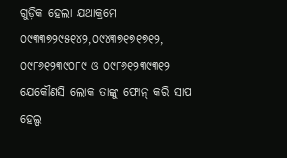ଗୁଡ଼ିକ ହେଲା ଯଥାକ୍ରମେ ୦୯୩୩୭୨୯୫୧୪୨,୦୯୪୩୭୧୭୧୭୧୨, ୦୯୮୬୧୨୩୯୦୮୯ ଓ ୦୯୮୬୧୨୩୯୩୧୨ ଯେକୌଣସି ଲୋକ ତାଙ୍କୁ ଫୋନ୍ କରି ସାପ ହେଲ୍ପ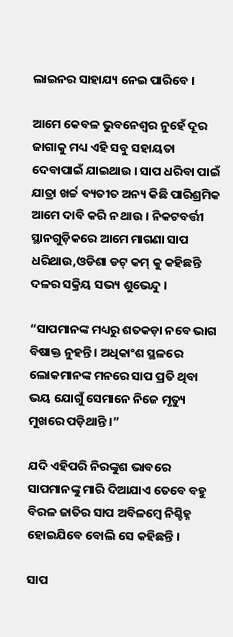ଲାଇନର ସାହାଯ୍ୟ ନେଇ ପାରିବେ ।

ଆମେ କେବଳ ଭୁବନେଶ୍ୱର ନୁହେଁ ଦୂର ଜାଗାକୁ ମଧ୍ୟ ଏହି ସବୁ ସହାୟତା ଦେବାପାଇଁ ଯାଇଥାଉ । ସାପ ଧରିବା ପାଇଁ ଯାତ୍ରା ଖର୍ଚ୍ଚ ବ୍ୟତୀତ ଅନ୍ୟ କିଛି ପାରିଶ୍ରମିକ ଆମେ ଦାବି କରି ନ ଥାଉ । ନିକଟବର୍ତ୍ତୀ ସ୍ଥାନଗୁଡ଼ିକରେ ଆମେ ମାଗଣା ସାପ ଧରିଥାଉ,ଓଡିଶା ଡଟ୍ କମ୍ କୁ କହିଛନ୍ତି ଦଳର ସକ୍ରିୟ ସଭ୍ୟ ଶୁଭେନ୍ଦୁ ।

“ସାପମାନଙ୍କ ମଧ୍ୟରୁ ଶତକଡ଼ା ନବେ ଭାଗ ବିଷାକ୍ତ ନୁହନ୍ତି । ଅଧିକାଂଶ ସ୍ଥଳରେ ଲୋକମାନଙ୍କ ମନରେ ସାପ ପ୍ରତି ଥିବା ଭୟ ଯୋଗୁଁ ସେମାନେ ନିଜେ ମୃତ୍ୟୁ ମୁଖରେ ପଡ଼ିଥାନ୍ତି ।”

ଯଦି ଏହିପରି ନିରଙ୍କୁଶ ଭାବରେ ସାପମାନଙ୍କୁ ମାରି ଦିଆଯାଏ ତେବେ ବହୁ ବିରଳ ଜାତିର ସାପ ଅବିଳମ୍ବେ ନିଶ୍ଚିହ୍ନ ହୋଇଯିବେ ବୋଲି ସେ କହିଛନ୍ତି ।

ସାପ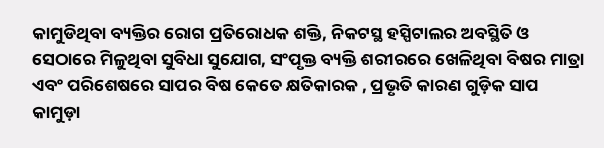କାମୁଡିଥିବା ବ୍ୟକ୍ତିର ରୋଗ ପ୍ରତିରୋଧକ ଶକ୍ତି, ନିକଟସ୍ଥ ହସ୍ପିଟାଲର ଅବସ୍ଥିତି ଓ ସେଠାରେ ମିଳୁଥିବା ସୁବିଧା ସୁଯୋଗ, ସଂପୃକ୍ତ ବ୍ୟକ୍ତି ଶରୀରରେ ଖେଳିଥିବା ବିଷର ମାତ୍ରା ଏବଂ ପରିଶେଷରେ ସାପର ବିଷ କେତେ କ୍ଷତିକାରକ , ପ୍ରଭୃତି କାରଣ ଗୁଡ଼ିକ ସାପ କାମୁଡ଼ା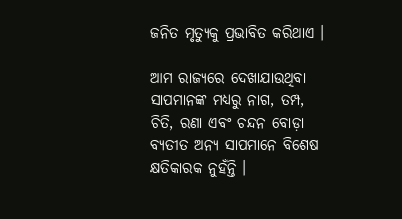ଜନିତ ମୃତ୍ୟୁକୁ ପ୍ରଭାବିତ କରିଥାଏ ।

ଆମ ରାଜ୍ୟରେ ଦେଖାଯାଉଥିବା ସାପମାନଙ୍କ ମଧ୍ୟରୁ ନାଗ, ତମ୍ପ, ଚିତି, ରଣା ଏବଂ ଚନ୍ଦନ ବୋଡ଼ା ବ୍ୟତୀତ ଅନ୍ୟ ସାପମାନେ ବିଶେଷ କ୍ଷତିକାରକ ନୁହଁନ୍ତି ।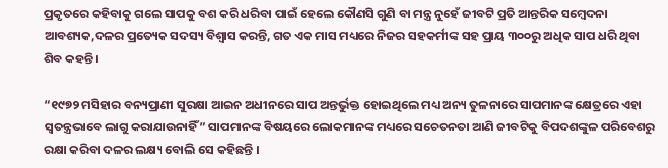ପ୍ରକୃତରେ କହିବାକୁ ଗଲେ ସାପକୁ ବଶ କରି ଧରିବା ପାଇଁ ହେଲେ କୌଣସି ଗୁଣି ବା ମନ୍ତ୍ର ନୁହେଁ ଜୀବଟି ପ୍ରତି ଆନ୍ତରିକ ସମ୍ବେଦନା ଆବଶ୍ୟକ,ଦଳର ପ୍ରତ୍ୟେକ ସଦସ୍ୟ ବିଶ୍ୱାସ କରନ୍ତି, ଗତ ଏକ ମାସ ମଧ୍ୟରେ ନିଜର ସହକର୍ମୀଙ୍କ ସହ ପ୍ରାୟ ୩୦୦ରୁ ଅଧିକ ସାପ ଧରି ଥିବା ଶିବ କହନ୍ତି ।

“୧୯୭୨ ମସିହାର ବନ୍ୟପ୍ରାଣୀ ସୁରକ୍ଷା ଆଇନ ଅଧୀନରେ ସାପ ଅନ୍ତର୍ଭୁକ୍ତ ହୋଇଥିଲେ ମଧ୍ୟ ଅନ୍ୟ ତୁଳନାରେ ସାପମାନଙ୍କ କ୍ଷେତ୍ରରେ ଏହା ସ୍ୱତନ୍ତ୍ରଭାବେ ଲାଗୁ କରାଯାଉନାହିଁ” ସାପମାନଙ୍କ ବିଷୟରେ ଲୋକମାନଙ୍କ ମଧ୍ୟରେ ସଚେତନତା ଆଣି ଜୀବଟିକୁ ବିପଦଶଙ୍କୁଳ ପରିବେଶରୁ ରକ୍ଷା କରିବା ଦଳର ଲକ୍ଷ୍ୟ ବୋଲି ସେ କହିଛନ୍ତି ।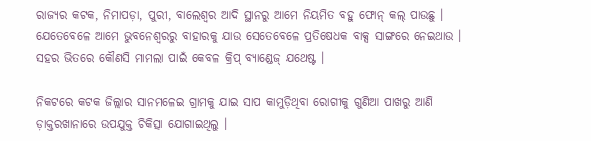ରାଜ୍ୟର କଟକ, ନିମାପଡ଼ା, ପୁରୀ, ବାଲେଶ୍ୱର ଆଦି ସ୍ଥାନରୁ ଆମେ ନିୟମିତ ବହୁ ଫୋନ୍ କଲ୍ ପାଉଛୁ । ଯେତେବେଳେ ଆମେ ଭୁବନେଶ୍ୱରରୁ ବାହାରକୁ ଯାଉ ସେତେବେଳେ ପ୍ରତିଷେଧକ ବାକ୍ସ ସାଙ୍ଗରେ ନେଇଥାଉ । ସହର ଭିତରେ କୌଣସି ମାମଲା ପାଇଁ କେବଳ କ୍ରିପ୍ ବ୍ୟାଣ୍ଡେଜ୍ ଯଥେଷ୍ଟ ।

ନିକଟରେ କଟକ ଜିଲ୍ଲାର ସାନମଳେଇ ଗ୍ରାମକୁ ଯାଇ ସାପ କାମୁଡ଼ିଥିବା ରୋଗୀକୁ ଗୁଣିଆ ପାଖରୁ ଆଣି ଡ଼ାକ୍ତରଖାନାରେ ଉପଯୁକ୍ତ ଚିକିତ୍ସା ଯୋଗାଇଥିଲୁ ।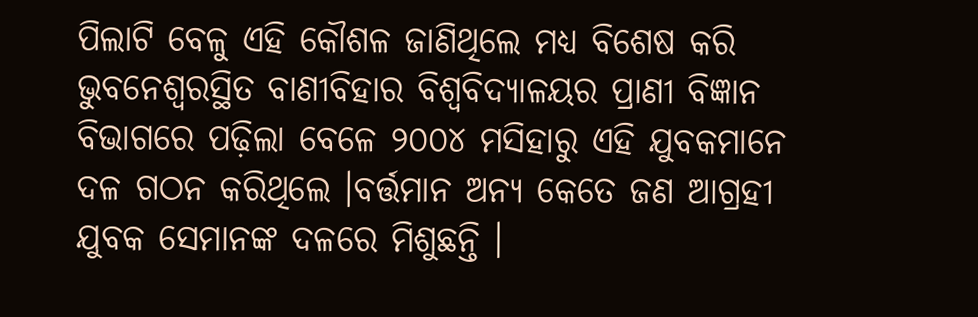ପିଲାଟି ବେଳୁ ଏହି କୌଶଳ ଜାଣିଥିଲେ ମଧ୍ୟ ବିଶେଷ କରି ଭୁବନେଶ୍ୱରସ୍ଥିତ ବାଣୀବିହାର ବିଶ୍ୱବିଦ୍ୟାଳୟର ପ୍ରାଣୀ ବିଜ୍ଞାନ ବିଭାଗରେ ପଢ଼ିଲା ବେଳେ ୨୦୦୪ ମସିହାରୁ ଏହି ଯୁବକମାନେ ଦଳ ଗଠନ କରିଥିଲେ ।ବର୍ତ୍ତମାନ ଅନ୍ୟ କେତେ ଜଣ ଆଗ୍ରହୀ ଯୁବକ ସେମାନଙ୍କ ଦଳରେ ମିଶୁଛନ୍ତି ।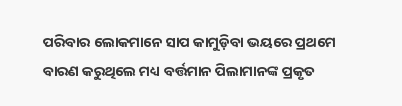ପରିବାର ଲୋକମାନେ ସାପ କାମୁଡ଼ିବା ଭୟରେ ପ୍ରଥମେ ବାରଣ କରୁଥିଲେ ମଧ୍ୟ ବର୍ତ୍ତମାନ ପିଲାମାନଙ୍କ ପ୍ରକୃତ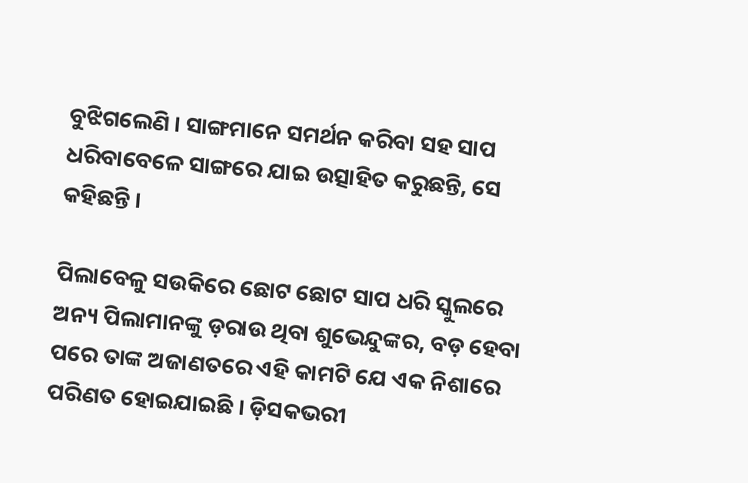ବୁଝିଗଲେଣି । ସାଙ୍ଗମାନେ ସମର୍ଥନ କରିବା ସହ ସାପ ଧରିବାବେଳେ ସାଙ୍ଗରେ ଯାଇ ଉତ୍ସାହିତ କରୁଛନ୍ତି, ସେ କହିଛନ୍ତି ।

ପିଲାବେଳୁ ସଉକିରେ ଛୋଟ ଛୋଟ ସାପ ଧରି ସ୍କୁଲରେ ଅନ୍ୟ ପିଲାମାନଙ୍କୁ ଡ଼ରାଉ ଥିବା ଶୁଭେନ୍ଦୁଙ୍କର, ବଡ଼ ହେବା ପରେ ତାଙ୍କ ଅଜାଣତରେ ଏହି କାମଟି ଯେ ଏକ ନିଶାରେ ପରିଣତ ହୋଇଯାଇଛି । ଡ଼ିସକଭରୀ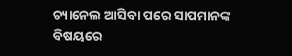ଚ୍ୟାନେଲ ଆସିବା ପରେ ସାପମାନଙ୍କ ବିଷୟରେ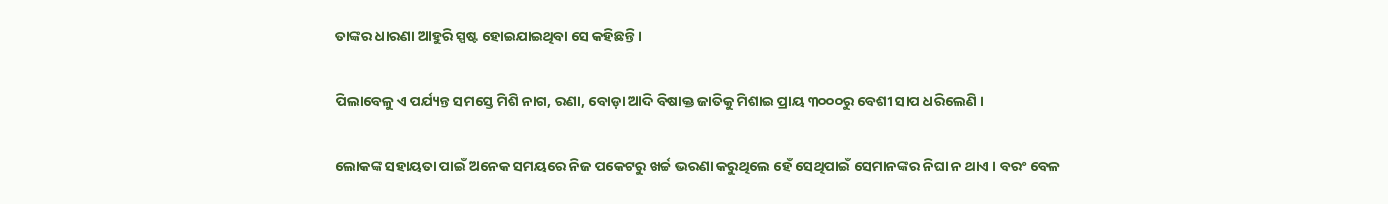ତାଙ୍କର ଧାରଣା ଆହୁରି ସ୍ପଷ୍ଟ ହୋଇଯାଇଥିବା ସେ କହିଛନ୍ତି ।

ପିଲାବେଳୁ ଏ ପର୍ଯ୍ୟନ୍ତ ସମସ୍ତେ ମିଶି ନାଗ, ରଣା, ବୋଡ଼ା ଆଦି ବିଷାକ୍ତ ଜାତିକୁ ମିଶାଇ ପ୍ରାୟ ୩୦୦୦ରୁ ବେଶୀ ସାପ ଧରିଲେଣି ।

ଲୋକଙ୍କ ସହାୟତା ପାଇଁ ଅନେକ ସମୟରେ ନିଜ ପକେଟରୁ ଖର୍ଚ୍ଚ ଭରଣା କରୁଥିଲେ ହେଁ ସେଥିପାଇଁ ସେମାନଙ୍କର ନିଘା ନ ଥାଏ । ବରଂ ବେଳ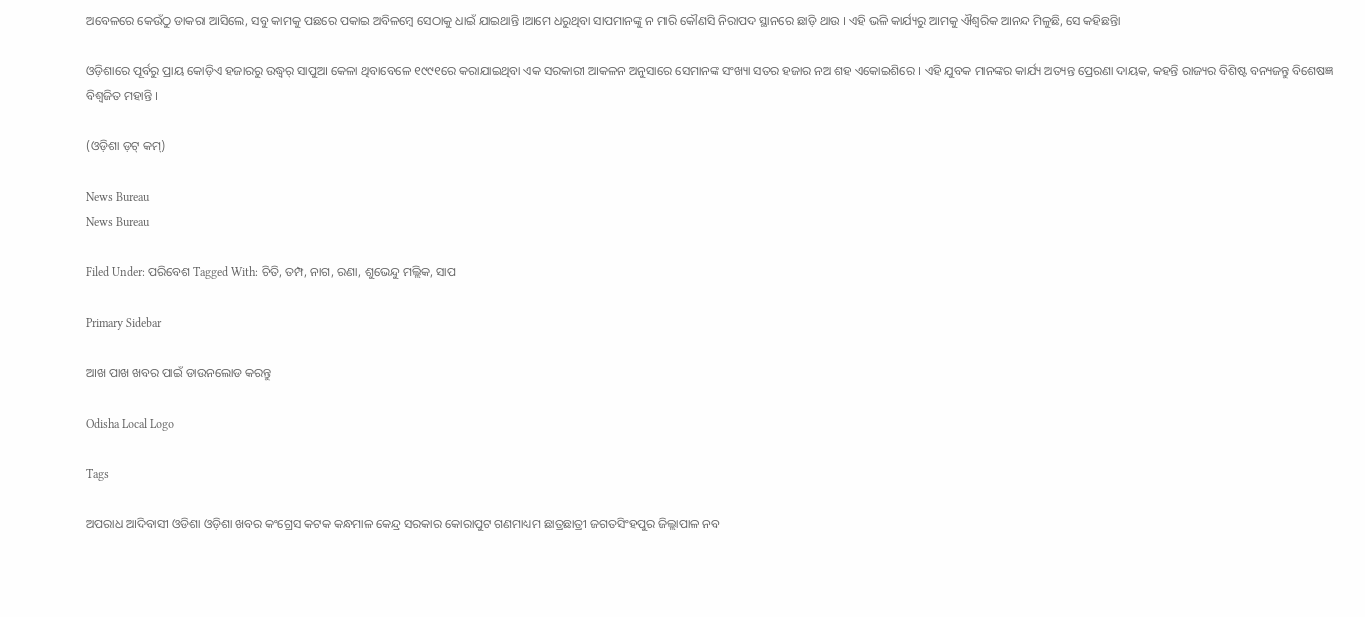ଅବେଳରେ କେଉଁଠୁ ଡାକରା ଆସିଲେ, ସବୁ କାମକୁ ପଛରେ ପକାଇ ଅବିଳମ୍ବେ ସେଠାକୁ ଧାଇଁ ଯାଇଥାନ୍ତି ।ଆମେ ଧରୁଥିବା ସାପମାନଙ୍କୁ ନ ମାରି କୌଣସି ନିରାପଦ ସ୍ଥାନରେ ଛାଡ଼ି ଥାଉ । ଏହି ଭଳି କାର୍ଯ୍ୟରୁ ଆମକୁ ଐଶ୍ୱରିକ ଆନନ୍ଦ ମିଳୁଛି, ସେ କହିଛନ୍ତିା

ଓଡ଼ିଶାରେ ପୂର୍ବରୁ ପ୍ରାୟ କୋଡ଼ିଏ ହଜାରରୁ ଉଦ୍ଧ୍ୱର୍ ସାପୁଆ କେଳା ଥିବାବେଳେ ୧୯୯୧ରେ କରାଯାଇଥିବା ଏକ ସରକାରୀ ଆକଳନ ଅନୁସାରେ ସେମାନଙ୍କ ସଂଖ୍ୟା ସତର ହଜାର ନଅ ଶହ ଏକୋଇଶିରେ । ଏହି ଯୁବକ ମାନଙ୍କର କାର୍ଯ୍ୟ ଅତ୍ୟନ୍ତ ପ୍ରେରଣା ଦାୟକ, କହନ୍ତି ରାଜ୍ୟର ବିଶିଷ୍ଟ ବନ୍ୟଜନ୍ତୁ ବିଶେଷଜ୍ଞ ବିଶ୍ୱଜିତ ମହାନ୍ତି ।

(ଓଡ଼ିଶା ଡ଼ଟ୍ କମ୍)

News Bureau
News Bureau

Filed Under: ପରିବେଶ Tagged With: ଚିତି, ତମ୍ପ, ନାଗ, ରଣା, ଶୁଭେନ୍ଦୁ ମଲ୍ଲିକ, ସାପ

Primary Sidebar

ଆଖ ପାଖ ଖବର ପାଇଁ ଡାଉନଲୋଡ କରନ୍ତୁ

Odisha Local Logo

Tags

ଅପରାଧ ଆଦିବାସୀ ଓଡିଶା ଓଡ଼ିଶା ଖବର କଂଗ୍ରେସ କଟକ କନ୍ଧମାଳ କେନ୍ଦ୍ର ସରକାର କୋରାପୁଟ ଗଣମାଧ୍ୟମ ଛାତ୍ରଛାତ୍ରୀ ଜଗତସିଂହପୁର ଜିଲ୍ଲାପାଳ ନବ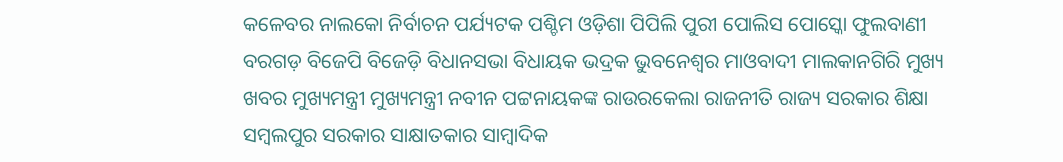କଳେବର ନାଲକୋ ନିର୍ବାଚନ ପର୍ଯ୍ୟଟକ ପଶ୍ଚିମ ଓଡ଼ିଶା ପିପିଲି ପୁରୀ ପୋଲିସ ପୋସ୍କୋ ଫୁଲବାଣୀ ବରଗଡ଼ ବିଜେପି ବିଜେଡ଼ି ବିଧାନସଭା ବିଧାୟକ ଭଦ୍ରକ ଭୁବନେଶ୍ୱର ମାଓବାଦୀ ମାଲକାନଗିରି ମୁଖ୍ୟ ଖବର ମୁଖ୍ୟମନ୍ତ୍ରୀ ମୁଖ୍ୟମନ୍ତ୍ରୀ ନବୀନ ପଟ୍ଟନାୟକଙ୍କ ରାଉରକେଲା ରାଜନୀତି ରାଜ୍ୟ ସରକାର ଶିକ୍ଷା ସମ୍ବଲପୁର ସରକାର ସାକ୍ଷାତକାର ସାମ୍ବାଦିକ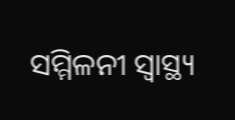ସମ୍ମିଳନୀ ସ୍ୱାସ୍ଥ୍ୟ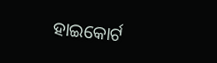ହାଇକୋର୍ଟ